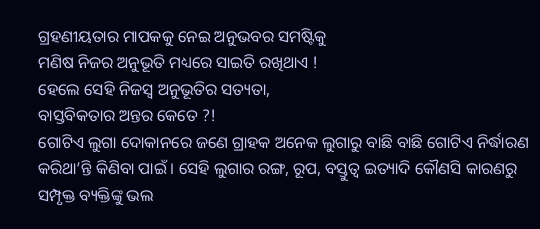ଗ୍ରହଣୀୟତାର ମାପକକୁ ନେଇ ଅନୁଭବର ସମଷ୍ଟିକୁ
ମଣିଷ ନିଜର ଅନୁଭୂତି ମଧ୍ୟରେ ସାଇତି ରଖିଥାଏ !
ହେଲେ ସେହି ନିଜସ୍ୱ ଅନୁଭୂତିର ସତ୍ୟତା,
ବାସ୍ତବିକତାର ଅନ୍ତର କେତେ ?!
ଗୋଟିଏ ଲୁଗା ଦୋକାନରେ ଜଣେ ଗ୍ରାହକ ଅନେକ ଲୁଗାରୁ ବାଛି ବାଛି ଗୋଟିଏ ନିର୍ଦ୍ଧାରଣ କରିଥା’ନ୍ତି କିଣିବା ପାଇଁ । ସେହି ଲୁଗାର ରଙ୍ଗ, ରୂପ, ବସ୍ତୁତ୍ୱ ଇତ୍ୟାଦି କୌଣସି କାରଣରୁ ସମ୍ପୃକ୍ତ ବ୍ୟକ୍ତିଙ୍କୁ ଭଲ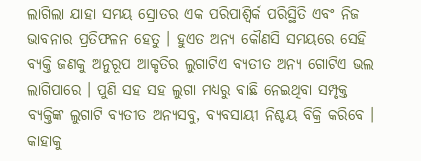ଲାଗିଲା ଯାହା ସମୟ ସ୍ରୋତର ଏକ ପରିପାଶ୍ୱିର୍କ ପରିସ୍ଥିତି ଏବଂ ନିଜ ଭାବନାର ପ୍ରତିଫଳନ ହେତୁ । ହୁଏତ ଅନ୍ୟ କୌଣସି ସମୟରେ ସେହି ବ୍ୟକ୍ତି ଜଣକୁ ଅନୁରୂପ ଆକୃତିର ଲୁଗାଟିଏ ବ୍ୟତୀତ ଅନ୍ୟ ଗୋଟିଏ ଭଲ ଲାଗିପାରେ । ପୁଣି ସହ ସହ ଲୁଗା ମଧ୍ୟରୁ ବାଛି ନେଇଥିବା ସମ୍ପୃକ୍ତ ବ୍ୟକ୍ତିଙ୍କ ଲୁଗାଟି ବ୍ୟତୀତ ଅନ୍ୟସବୁ, ବ୍ୟବସାୟୀ ନିଶ୍ଚୟ ବିକ୍ରି କରିବେ । କାହାକୁ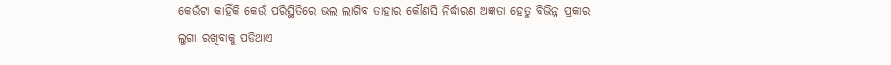କେଉଁଟା କାହିଁକି କେଉଁ ପରିସ୍ଥିତିରେ ଭଲ ଲାଗିବ ତାହାର କୌଣସି ନିର୍ଦ୍ଧାରଣ ଅଜ୍ଞତା ହେତୁ ବିଭିନ୍ନ ପ୍ରକାର ଲୁଗା ରଖିବାକୁ ପଡିଥାଏ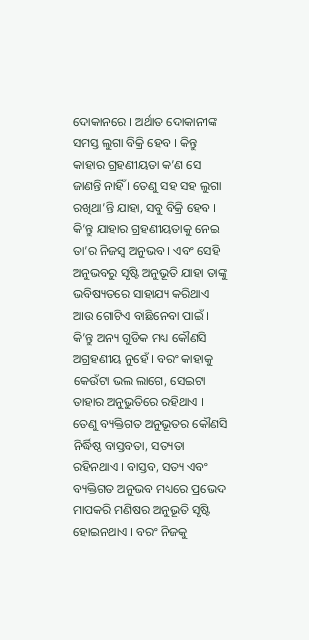ଦୋକାନରେ । ଅର୍ଥାତ ଦୋକାନୀଙ୍କ ସମସ୍ତ ଲୁଗା ବିକ୍ରି ହେବ । କିନ୍ତୁ କାହାର ଗ୍ରହଣୀୟତା କ’ଣ ସେ ଜାଣନ୍ତି ନାହିଁ । ତେଣୁ ସହ ସହ ଲୁଗା ରଖିଥା’ନ୍ତି ଯାହା, ସବୁ ବିକ୍ରି ହେବ । କି’ନ୍ତୁ ଯାହାର ଗ୍ରହଣୀୟତାକୁ ନେଇ ତା’ର ନିଜସ୍ୱ ଅନୁଭବ । ଏବଂ ସେହି ଅନୁଭବରୁ ସୃଷ୍ଟି ଅନୁଭୂତି ଯାହା ତାଙ୍କୁ ଭବିଷ୍ୟତରେ ସାହାଯ୍ୟ କରିଥାଏ ଆଉ ଗୋଟିଏ ବାଛିନେବା ପାଇଁ । କି’ନ୍ତୁ ଅନ୍ୟ ଗୁଡିକ ମଧ୍ୟ କୌଣସି ଅଗ୍ରହଣୀୟ ନୁହେଁ । ବରଂ କାହାକୁ କେଉଁଟା ଭଲ ଲାଗେ, ସେଇଟା ତାହାର ଅନୁଭୁତିରେ ରହିଥାଏ । ତେଣୁ ବ୍ୟକ୍ତିଗତ ଅନୁଭୂତର କୌଣସି ନିର୍ଦ୍ଧିଷ୍ଠ ବାସ୍ତବତା, ସତ୍ୟତା ରହିନଥାଏ । ବାସ୍ତବ, ସତ୍ୟ ଏବଂ ବ୍ୟକ୍ତିଗତ ଅନୁଭବ ମଧ୍ୟରେ ପ୍ରଭେଦ ମାପକରି ମଣିଷର ଅନୁଭୂତି ସୃଷ୍ଟି ହୋଇନଥାଏ । ବରଂ ନିଜକୁ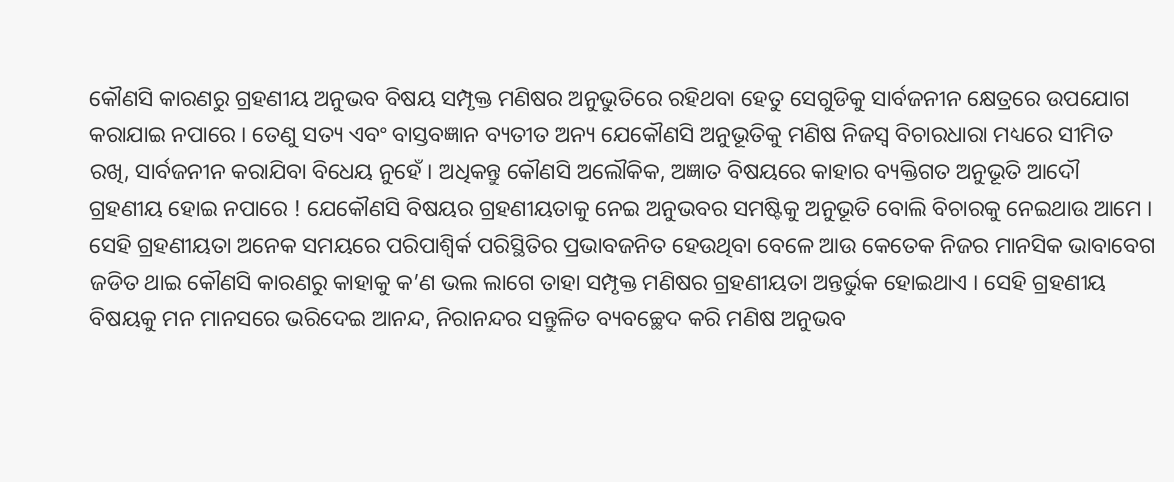କୌଣସି କାରଣରୁ ଗ୍ରହଣୀୟ ଅନୁଭବ ବିଷୟ ସମ୍ପୃକ୍ତ ମଣିଷର ଅନୁଭୁତିରେ ରହିଥବା ହେତୁ ସେଗୁଡିକୁ ସାର୍ବଜନୀନ କ୍ଷେତ୍ରରେ ଉପଯୋଗ କରାଯାଇ ନପାରେ । ତେଣୁ ସତ୍ୟ ଏବଂ ବାସ୍ତବଜ୍ଞାନ ବ୍ୟତୀତ ଅନ୍ୟ ଯେକୌଣସି ଅନୁଭୂତିକୁ ମଣିଷ ନିଜସ୍ୱ ବିଚାରଧାରା ମଧ୍ୟରେ ସୀମିତ ରଖି, ସାର୍ବଜନୀନ କରାଯିବା ବିଧେୟ ନୁହେଁ । ଅଧିକନ୍ତୁ କୌଣସି ଅଲୌକିକ, ଅଜ୍ଞାତ ବିଷୟରେ କାହାର ବ୍ୟକ୍ତିଗତ ଅନୁଭୂତି ଆଦୌ ଗ୍ରହଣୀୟ ହୋଇ ନପାରେ ! ଯେକୌଣସି ବିଷୟର ଗ୍ରହଣୀୟତାକୁ ନେଇ ଅନୁଭବର ସମଷ୍ଟିକୁ ଅନୁଭୂତି ବୋଲି ବିଚାରକୁ ନେଇଥାଉ ଆମେ । ସେହି ଗ୍ରହଣୀୟତା ଅନେକ ସମୟରେ ପରିପାଶ୍ୱିର୍କ ପରିସ୍ଥିତିର ପ୍ରଭାବଜନିତ ହେଉଥିବା ବେଳେ ଆଉ କେତେକ ନିଜର ମାନସିକ ଭାବାବେଗ ଜଡିତ ଥାଇ କୌଣସି କାରଣରୁ କାହାକୁ କ’ଣ ଭଲ ଲାଗେ ତାହା ସମ୍ପୃକ୍ତ ମଣିଷର ଗ୍ରହଣୀୟତା ଅନ୍ତର୍ଭୁକ ହୋଇଥାଏ । ସେହି ଗ୍ରହଣୀୟ ବିଷୟକୁ ମନ ମାନସରେ ଭରିଦେଇ ଆନନ୍ଦ, ନିରାନନ୍ଦର ସନ୍ତୁଳିତ ବ୍ୟବଚ୍ଛେଦ କରି ମଣିଷ ଅନୁଭବ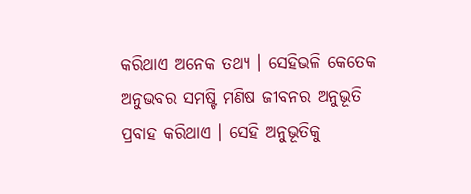କରିଥାଏ ଅନେକ ତଥ୍ୟ । ସେହିଭଳି କେତେକ ଅନୁଭବର ସମଷ୍ଟି ମଣିଷ ଜୀବନର ଅନୁଭୂତି ପ୍ରବାହ କରିଥାଏ । ସେହି ଅନୁଭୂତିକୁ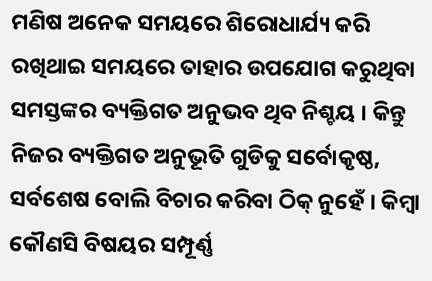ମଣିଷ ଅନେକ ସମୟରେ ଶିରୋଧାର୍ଯ୍ୟ କରି ରଖିଥାଇ ସମୟରେ ତାହାର ଉପଯୋଗ କରୁଥିବା ସମସ୍ତଙ୍କର ବ୍ୟକ୍ତିଗତ ଅନୁଭବ ଥିବ ନିଶ୍ଚୟ । କିନ୍ତୁ ନିଜର ବ୍ୟକ୍ତିଗତ ଅନୁଭୂତି ଗୁଡିକୁ ସର୍ବୋକୃଷ୍ଠ, ସର୍ବଶେଷ ବୋଲି ବିଚାର କରିବା ଠିକ୍ ନୁହେଁ । କିମ୍ବା କୌଣସି ବିଷୟର ସମ୍ପୂର୍ଣ୍ଣ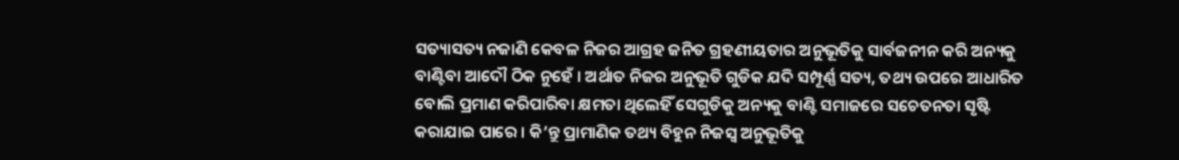ସତ୍ୟାସତ୍ୟ ନଜାଣି କେବଳ ନିଜର ଆଗ୍ରହ ଜନିତ ଗ୍ରହଣୀୟତାର ଅନୁଭୂତିକୁ ସାର୍ବଜନୀନ କରି ଅନ୍ୟକୁ ବାଣ୍ଟିବା ଆଦୌ ଠିକ ନୁହେଁ । ଅର୍ଥାତ ନିଜର ଅନୁଭୂତି ଗୁଡିକ ଯଦି ସମ୍ପୂର୍ଣ୍ଣ ସତ୍ୟ, ତଥ୍ୟ ଉପରେ ଆଧାରିତ ବୋଲି ପ୍ରମାଣ କରିପାରିବା କ୍ଷମତା ଥିଲେହିଁ ସେଗୁଡିକୁ ଅନ୍ୟକୁ ବାଣ୍ଟି ସମାଜରେ ସଚେତନତା ସୃଷ୍ଟି କରାଯାଇ ପାରେ । କି’ନ୍ତୁ ପ୍ରାମାଣିକ ତଥ୍ୟ ବିହୁନ ନିଜସ୍ୱ ଅନୁଭୂତିକୁ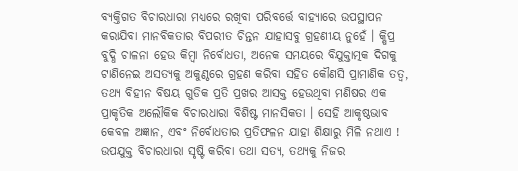ବ୍ୟକ୍ତିଗତ ବିଚାରଧାରା ମଧ୍ୟରେ ରଖିବା ପରିବର୍ତ୍ତେ ବାହ୍ୟାରେ ଉପସ୍ଥାପନ କରାଯିବା ମାନବିକତାର ବିପରୀତ ଚିନ୍ତନ ଯାହାସବୁ ଗ୍ରହଣୀୟ ନୁହେଁ । କ୍ଷିପ୍ର ବୁଦ୍ଧି ଚାଳନା ହେଉ କିମ୍ବା ନିର୍ବୋଧତା, ଅନେକ ସମୟରେ ବିଯୁକ୍ତାତ୍ମକ ଦିଗକୁ ଟାଣିନେଇ ଅସତ୍ୟକୁ ଅକୁଣ୍ଠରେ ଗ୍ରହଣ କରିବା ସହିତ କୌଣସି ପ୍ରାମାଣିକ ତତ୍ୱ, ତଥ୍ୟ ବିହୀନ ବିଷୟ ଗୁଡିକ ପ୍ରତି ପ୍ରଖର ଆସକ୍ତ ହେଉଥିବା ମଣିଷର ଏକ ପ୍ରାକୃତିକ ଅଲୌକିକ ବିଚାରଧାରା ବିଶିଷ୍ଟ ମାନସିକତା । ସେହି ଆକୃଷ୍ଠଭାବ କେବଳ ଅଜ୍ଞାନ, ଏବଂ ନିର୍ବୋଧତାର ପ୍ରତିଫଳନ ଯାହା ଶିକ୍ଷାରୁ ମିଳି ନଥାଏ ! ଉପଯୁକ୍ତ ବିଚାରଧାରା ସୃଷ୍ଟି କରିବା ତଥା ସତ୍ୟ, ତଥ୍ୟକୁ ନିଜର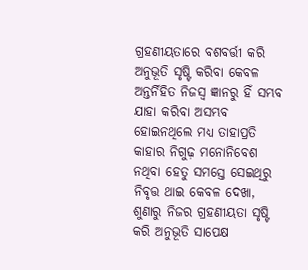ଗ୍ରହଣୀୟତାରେ ବଶବର୍ତ୍ତୀ କରି ଅନୁଭୂତି ସୃଷ୍ଟି କରିବା କେବଳ ଅନ୍ତର୍ନିହିତ ନିଜସ୍ୱ ଜ୍ଞାନରୁ ହିଁ ସମ୍ଭବ ଯାହା କରିବା ଅସମ୍ଭବ ହୋଇନଥିଲେ ମଧ୍ୟ ତାହାପ୍ରତି କାହାର ନିଗୁଢ଼ ମନୋନିବେଶ ନଥିବା ହେତୁ ସମସ୍ତେ ସେଇଥିରୁ ନିବୃତ୍ତ ଥାଇ କେବଳ ଦେଖା, ଶୁଣାରୁ ନିଜର ଗ୍ରହଣୀୟତା ସୃଷ୍ଟି କରି ଅନୁଭୂତି ସାପେକ୍ଷ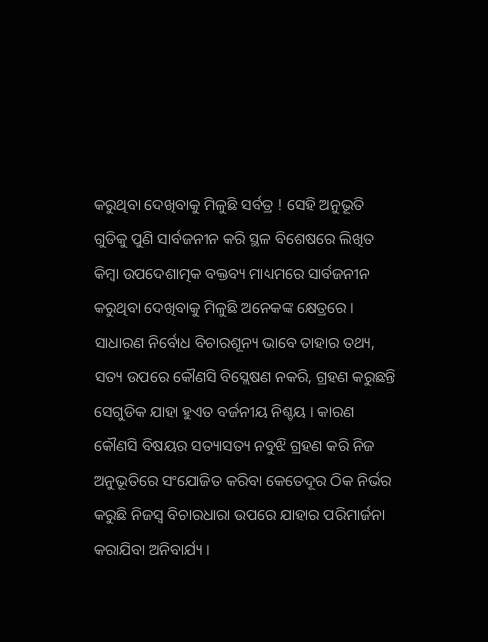କରୁଥିବା ଦେଖିବାକୁ ମିଳୁଛି ସର୍ବତ୍ର ! ସେହି ଅନୁଭୂତି ଗୁଡିକୁ ପୁଣି ସାର୍ବଜନୀନ କରି ସ୍ଥଳ ବିଶେଷରେ ଲିଖିତ କିମ୍ବା ଉପଦେଶାତ୍ମକ ବକ୍ତବ୍ୟ ମାଧ୍ୟମରେ ସାର୍ବଜନୀନ କରୁଥିବା ଦେଖିବାକୁ ମିଳୁଛି ଅନେକଙ୍କ କ୍ଷେତ୍ରରେ । ସାଧାରଣ ନିର୍ବୋଧ ବିଚାରଶୂନ୍ୟ ଭାବେ ତାହାର ତଥ୍ୟ, ସତ୍ୟ ଉପରେ କୌଣସି ବିସ୍ଲେଷଣ ନକରି, ଗ୍ରହଣ କରୁଛନ୍ତି ସେଗୁଡିକ ଯାହା ହୁଏତ ବର୍ଜନୀୟ ନିଶ୍ଚୟ । କାରଣ କୌଣସି ବିଷୟର ସତ୍ୟାସତ୍ୟ ନବୁଝି ଗ୍ରହଣ କରି ନିଜ ଅନୁଭୂତିରେ ସଂଯୋଜିତ କରିବା କେତେଦୂର ଠିକ ନିର୍ଭର କରୁଛି ନିଜସ୍ୱ ବିଚାରଧାରା ଉପରେ ଯାହାର ପରିମାର୍ଜନା କରାଯିବା ଅନିବାର୍ଯ୍ୟ ।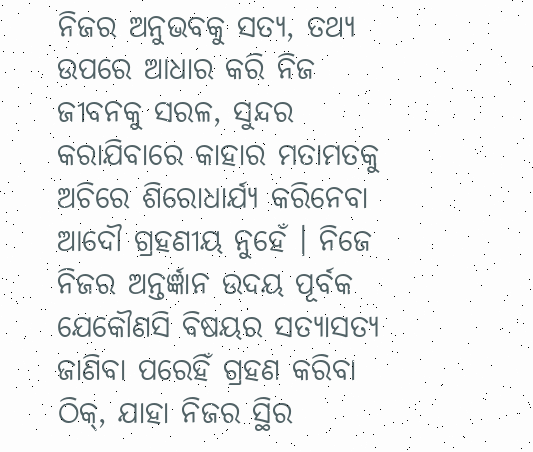ନିଜର ଅନୁଭବକୁ ସତ୍ୟ, ତଥ୍ୟ ଉପରେ ଆଧାର କରି ନିଜ ଜୀବନକୁ ସରଳ, ସୁନ୍ଦର କରାଯିବାରେ କାହାର ମତାମତକୁ ଅଚିରେ ଶିରୋଧାର୍ଯ୍ୟ କରିନେବା ଆଦୌ ଗ୍ରହଣୀୟ ନୁହେଁ । ନିଜେ ନିଜର ଅନ୍ତର୍ଜ୍ଞାନ ଉଦୟ ପୂର୍ବକ ଯେକୌଣସି ବିଷୟର ସତ୍ୟାସତ୍ୟ ଜାଣିବା ପରେହିଁ ଗ୍ରହଣ କରିବା ଠିକ୍, ଯାହା ନିଜର ସ୍ଥିର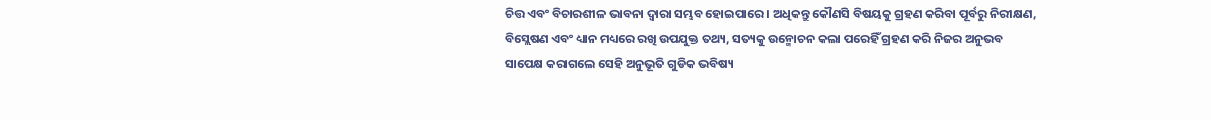ଚିତ୍ତ ଏବଂ ବିଚାରଶୀଳ ଭାବନା ଦ୍ୱାରା ସମ୍ଭବ ହୋଇପାରେ । ଅଧିକନ୍ତୁ କୌଣସି ବିଷୟକୁ ଗ୍ରହଣ କରିବା ପୂର୍ବରୁ ନିରୀକ୍ଷଣ, ବିସ୍ଲେଷଣ ଏବଂ ଧ୍ୟାନ ମଧ୍ୟରେ ରଖି ଉପଯୁକ୍ତ ତଥ୍ୟ, ସତ୍ୟକୁ ଉନ୍ମୋଚନ କଲା ପରେହିଁ ଗ୍ରହଣ କରି ନିଜର ଅନୁଭବ ସାପେକ୍ଷ କରାଗଲେ ସେହି ଅନୁଭୂତି ଗୁଡିକ ଭବିଷ୍ୟ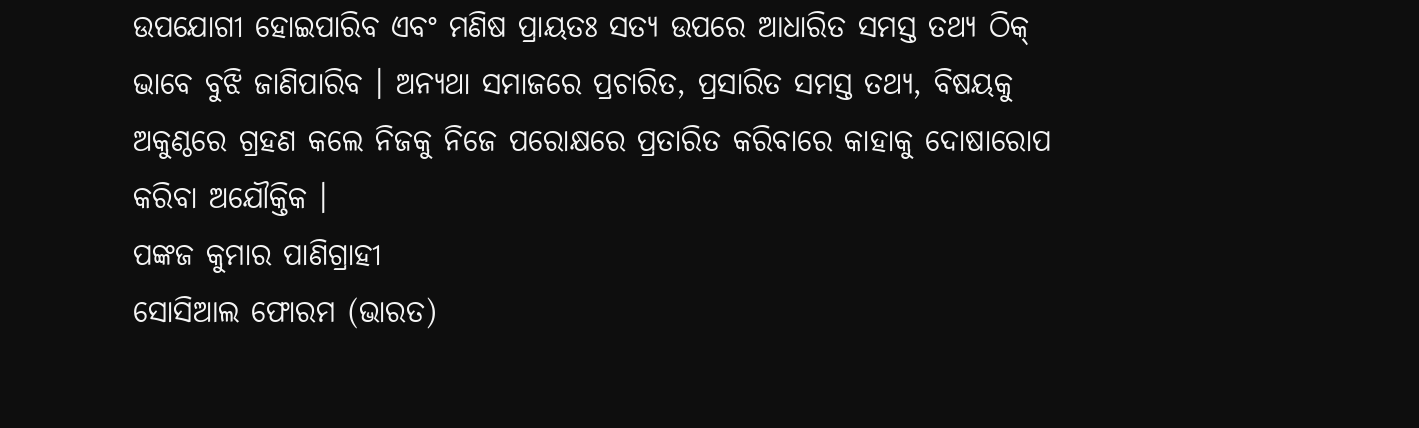ଉପଯୋଗୀ ହୋଇପାରିବ ଏବଂ ମଣିଷ ପ୍ରାୟତଃ ସତ୍ୟ ଉପରେ ଆଧାରିତ ସମସ୍ତ ତଥ୍ୟ ଠିକ୍ ଭାବେ ବୁଝି ଜାଣିପାରିବ । ଅନ୍ୟଥା ସମାଜରେ ପ୍ରଚାରିତ, ପ୍ରସାରିତ ସମସ୍ତ ତଥ୍ୟ, ବିଷୟକୁ ଅକୁଣ୍ଠରେ ଗ୍ରହଣ କଲେ ନିଜକୁ ନିଜେ ପରୋକ୍ଷରେ ପ୍ରତାରିତ କରିବାରେ କାହାକୁ ଦୋଷାରୋପ କରିବା ଅଯୌକ୍ତିକ ।
ପଙ୍କଜ କୁମାର ପାଣିଗ୍ରାହୀ
ସୋସିଆଲ ଫୋରମ (ଭାରତ)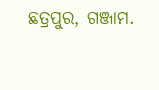ଛତ୍ରପୁର, ଗଞ୍ଜାମ.